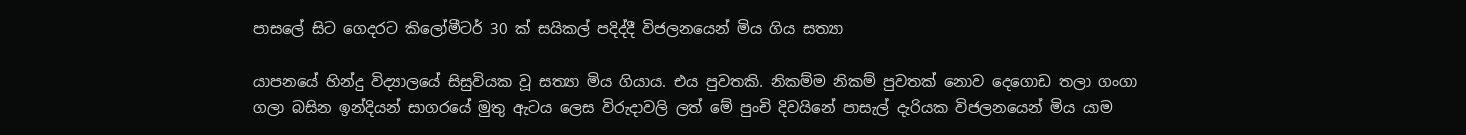පාසලේ සිට ගෙදරට කිලෝමීටර් 30 ක් සයිකල් පදිද්දී විජලනයෙන් මිය ගිය සත්‍යා

යාපනයේ හින්දු විද්‍යාලයේ සිසුවියක වූ සත්‍යා මිය ගියාය. එය පුවතකි. නිකම්ම නිකම් පුවතක් නොව දෙගොඩ තලා ගංගා ගලා බසින ඉන්දියන් සාගරයේ මුතු ඇටය ලෙස විරුදාවලි ලත් මේ පුංචි දිවයිනේ පාසැල් දැරියක විජලනයෙන් මිය යාම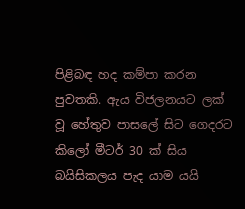පිළිබඳ හද කම්පා කරන පුවතකි. ඇය විජලනයට ලක් වූ හේතුව පාසලේ සිට ගෙදරට කිලෝ මීටර් 30 ක් සිය බයිසිකලය පැද යාම යයි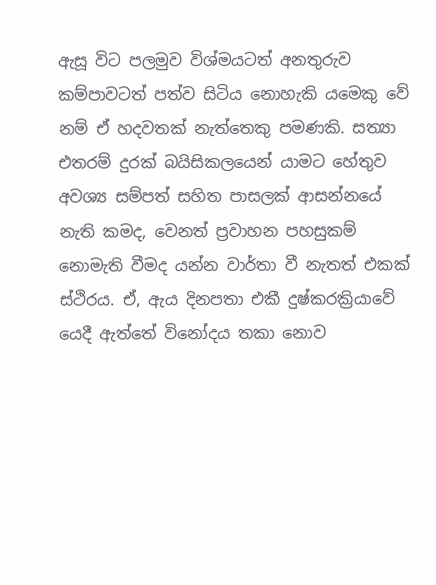ඇසූ විට පලමුව විශ්මයටත් අනතුරුව කම්පාවටත් පත්ව සිටිය නොහැකි යමෙකු වේ නම් ඒ හදවතක් නැත්තෙකු පමණකි. සත්‍යා එතරම් දුරක් බයිසිකලයෙන් යාමට හේතුව අවශ්‍ය සම්පත් සහිත පාසලක් ආසන්නයේ නැති කමද, වෙනත් ප්‍රවාහන පහසුකම් නොමැති වීමද යන්න වාර්තා වී නැතත් එකක් ස්ථිරය. ඒ, ඇය දිනපතා එකී දුෂ්කරක්‍රියාවේ යෙදී ඇත්තේ විනෝදය තකා නොව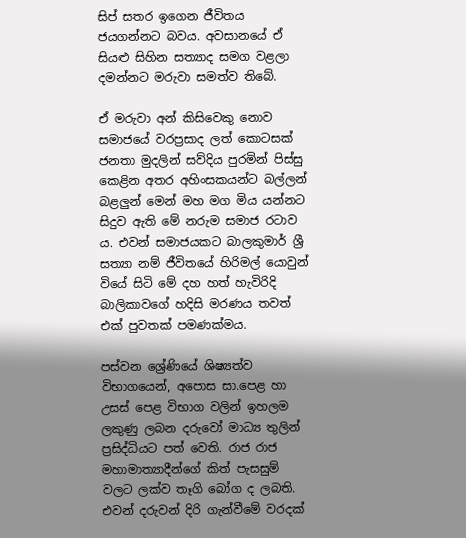සිප් සතර ඉගෙන ජීවිතය ජයගන්නට බවය. අවසානයේ ඒ සියළු සිහින සත්‍යාද සමග වළලා දමන්නට මරුවා සමත්ව තිබේ.

ඒ මරුවා අන් කිසිවෙකු නොව සමාජයේ වරප්‍රසාද ලත් කොටසක් ජනතා මුදලින් සව්දිය පුරමින් පිස්සු කෙළින අතර අහිංසකයන්ට බල්ලන් බළලුන් මෙන් මහ මග මිය යන්නට සිදුව ඇති මේ නරුම සමාජ රටාව ය. එවන් සමාජයකට බාලකුමාර් ශ්‍රී සත්‍යා නම් ජීවිතයේ හිරිමල් යොවුන් වියේ සිටි මේ දහ හත් හැවිරිදි බාලිකාවගේ හදිසි මරණය තවත් එක් පුවතක් පමණක්මය.

පස්වන ශ්‍රේණියේ ශිෂ්‍යත්ව විභාගයෙන්, අපොස සා.පෙළ හා උසස් පෙළ විභාග වලින් ඉහලම ලකුණු ලබන දරුවෝ මාධ්‍ය තුලින් ප්‍රසිද්ධියට පත් වෙති. රාජ රාජ මහාමාත්‍යාදීන්ගේ කිත් පැසසුම් වලට ලක්ව තෑගි බෝග ද ලබති. එවන් දරුවන් දිරි ගැන්වීමේ වරදක්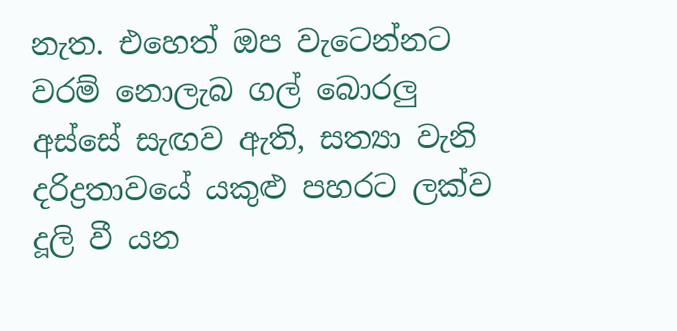නැත. එහෙත් ඔප වැටෙන්නට වරම් නොලැබ ගල් බොරලු අස්සේ සැඟව ඇති, සත්‍යා වැනි දරිද්‍රතාවයේ යකුළු පහරට ලක්ව දූලි වී යන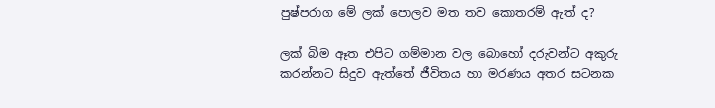පුෂ්පරාග මේ ලක් පොලව මත තව කොතරම් ඇත් ද?

ලක් බිම ඈත එපිට ගම්මාන වල බොහෝ දරුවන්ට අකුරු කරන්නට සිදුව ඇත්තේ ජීවිතය හා මරණය අතර සටනක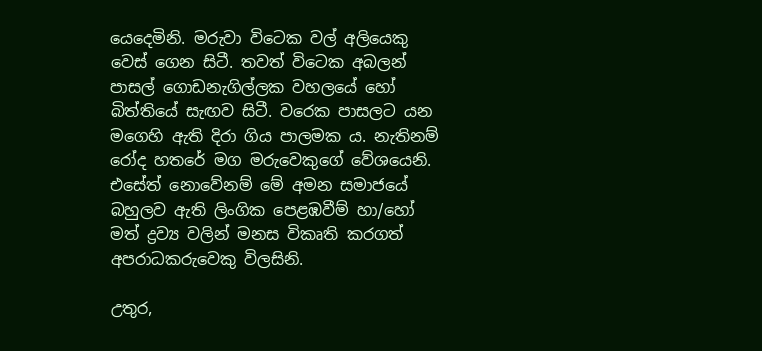යෙදෙමිනි. මරුවා විටෙක වල් අලියෙකු වෙස් ගෙන සිටී. තවත් විටෙක අබලන් පාසල් ගොඩනැගිල්ලක වහලයේ හෝ බිත්තියේ සැඟව සිටී. වරෙක පාසලට යන මගෙහි ඇති දිරා ගිය පාලමක ය. නැතිනම් රෝද හතරේ මග මරුවෙකුගේ වේශයෙනි. එසේත් නොවේනම් මේ අමන සමාජයේ බහුලව ඇති ලිංගික පෙළඹවීම් හා/හෝ මත් ද්‍රව්‍ය වලින් මනස විකෘති කරගත් අපරාධකරුවෙකු විලසිනි.

උතුර,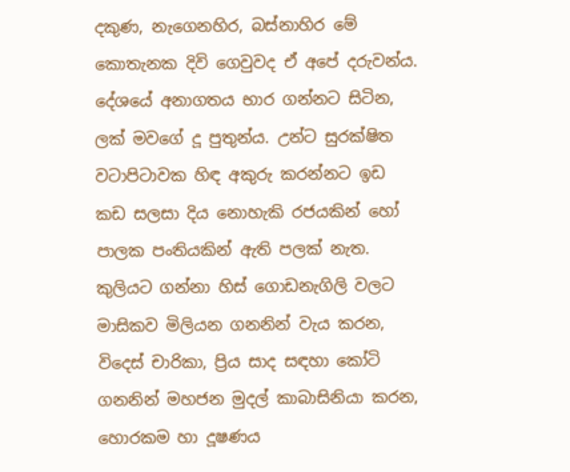දකුණ, නැගෙනහිර, බස්නාහිර මේ කොතැනක දිවි ගෙවුවද ඒ අපේ දරුවන්ය. දේශයේ අනාගතය භාර ගන්නට සිටින, ලක් මවගේ දූ පුතුන්ය. උන්ට සුරක්ෂිත වටාපිටාවක හිඳ අකුරු කරන්නට ඉඩ කඩ සලසා දිය නොහැකි රජයකින් හෝ පාලක පංතියකින් ඇති පලක් නැත. කුලියට ගන්නා හිස් ගොඩනැගිලි වලට මාසිකව මිලියන ගනනින් වැය කරන, විදෙස් චාරිකා, ප්‍රිය සාද සඳහා කෝටි ගනනින් මහජන මුදල් කාබාසිනියා කරන, හොරකම හා දූෂණය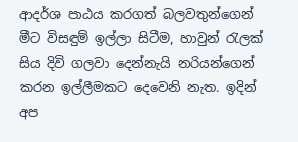ආදර්ශ පාඨය කරගත් බලවතුන්ගෙන් මීට විසඳුම් ඉල්ලා සිටීම, හාවුන් රැලක් සිය දිවි ගලවා දෙන්නැයි නරියන්ගෙන් කරන ඉල්ලීමකට දෙවෙනි නැත. ඉදින් අප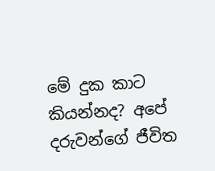මේ දුක කාට කියන්නද? අපේ දරුවන්ගේ ජීවිත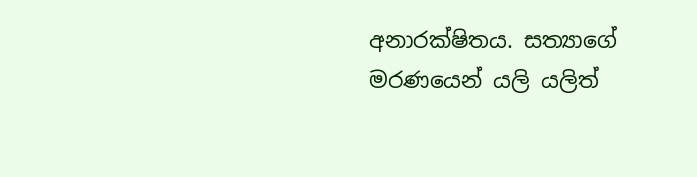අනාරක්ෂිතය. සත්‍යාගේ මරණයෙන් යලි යලිත්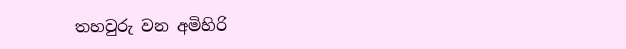තහවුරු වන අමිහිරි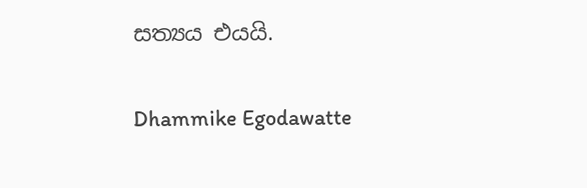සත්‍යය එයයි.

Dhammike Egodawatte